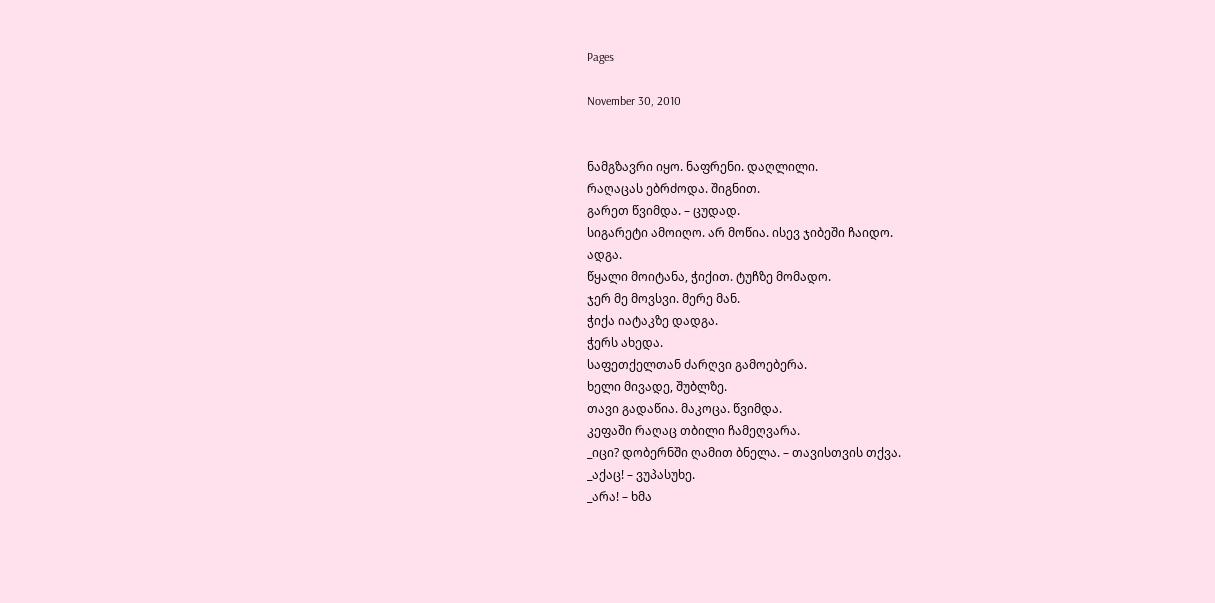Pages

November 30, 2010


ნამგზავრი იყო. ნაფრენი. დაღლილი.
რაღაცას ებრძოდა. შიგნით.
გარეთ წვიმდა. – ცუდად.
სიგარეტი ამოიღო. არ მოწია. ისევ ჯიბეში ჩაიდო.
ადგა.
წყალი მოიტანა, ჭიქით. ტუჩზე მომადო.
ჯერ მე მოვსვი. მერე მან.
ჭიქა იატაკზე დადგა.
ჭერს ახედა.
საფეთქელთან ძარღვი გამოებერა.
ხელი მივადე, შუბლზე.
თავი გადაწია. მაკოცა. წვიმდა.
კეფაში რაღაც თბილი ჩამეღვარა.
_იცი? დობერნში ღამით ბნელა. – თავისთვის თქვა.
_აქაც! – ვუპასუხე.
_არა! – ხმა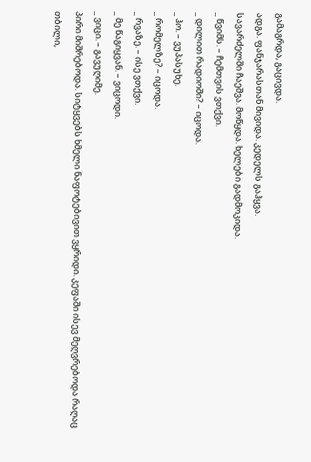გამაგრდა, გაცივდა.
ადგა. ფანჯარასთან მივიდა. კედელს გაჰყვა.
სავარძელში ჩაეშვა. მოწყდა. ხელები გადმოკიდა.
_ წვიმს. – ჩემთვის ვთქვი.
_ დილით რადიოში? – იცოდა.
_ ჰო. – ვუპასუხე.
_ რომელზე? – იცოდა.
_ რვაზე. – ისე ვთქვი.
_ მე წაგიყვან. – ვიცოდი.
_ ვიცი. – გავუღიმე.
პირი მიშრებოდა. სიტყვებს ხმელი ნაფოტებივით ვყრიდი. კეფაში ისევ მეღვრებოდა რაღაც თბილი,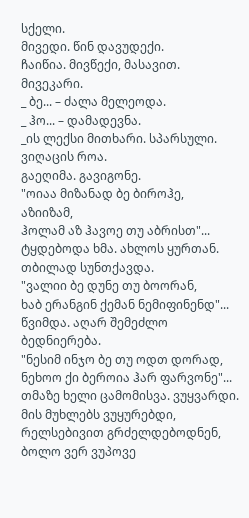სქელი.
მივედი. წინ დავუდექი.
ჩაიწია. მივწექი, მასავით. მივეკარი.
_ ბე... – ძალა მელეოდა.
_ ჰო... – დამადევნა.
_ის ლექსი მითხარი. სპარსული. ვიღაცის როა.
გაეღიმა. გავიგონე.
"ოიაა მიზანად ბე ბიროჰე,
აზიიზამ,
ჰოლამ აზ ჰავოე თუ აბრისთ"...
ტყდებოდა ხმა. ახლოს ყურთან. თბილად სუნთქავდა.
"ვალიი ბე დუნე თუ ბოორან,
ხაბ ერანგინ ქემან ნემიფინენდ"...
წვიმდა. აღარ შემეძლო ბედნიერება.
"ნესიმ ინჯო ბე თუ ოდთ დორად,
ნეხოო ქი ბეროია ჰარ ფარვონე"...
თმაზე ხელი ცამომისვა. ვუყვარდი.
მის მუხლებს ვუყურებდი, რელსებივით გრძელდებოდნენ, ბოლო ვერ ვუპოვე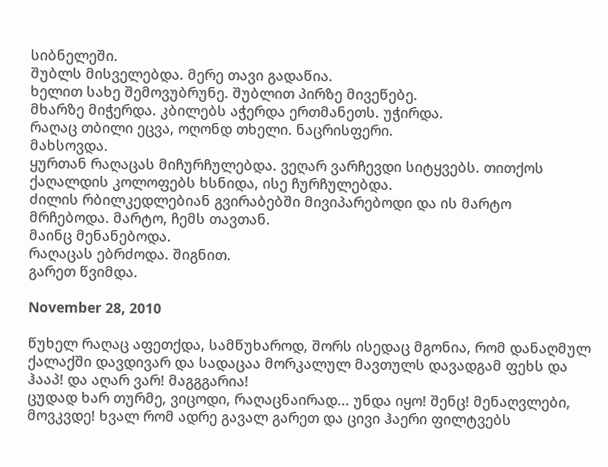სიბნელეში.
შუბლს მისველებდა. მერე თავი გადაწია.
ხელით სახე შემოვუბრუნე. შუბლით პირზე მივეწებე.
მხარზე მიჭერდა. კბილებს აჭერდა ერთმანეთს. უჭირდა.
რაღაც თბილი ეცვა, ოღონდ თხელი. ნაცრისფერი.
მახსოვდა.
ყურთან რაღაცას მიჩურჩულებდა. ვეღარ ვარჩევდი სიტყვებს. თითქოს ქაღალდის კოლოფებს ხსნიდა, ისე ჩურჩულებდა.
ძილის რბილკედლებიან გვირაბებში მივიპარებოდი და ის მარტო მრჩებოდა. მარტო, ჩემს თავთან.
მაინც მენანებოდა.
რაღაცას ებრძოდა. შიგნით.
გარეთ წვიმდა.

November 28, 2010

წუხელ რაღაც აფეთქდა, სამწუხაროდ, შორს ისედაც მგონია, რომ დანაღმულ ქალაქში დავდივარ და სადაცაა მორკალულ მავთულს დავადგამ ფეხს და ჰააპ! და აღარ ვარ! მაგგგარია!
ცუდად ხარ თურმე, ვიცოდი, რაღაცნაირად... უნდა იყო! შენც! მენაღვლები, მოვკვდე! ხვალ რომ ადრე გავალ გარეთ და ცივი ჰაერი ფილტვებს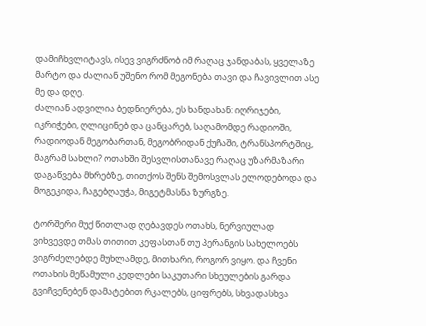დამიჩხვლიტავს, ისევ ვიგრძნობ იმ რაღაც ჯანდაბას, ყველაზე მარტო და ძალიან უშენო რომ მეგონება თავი და ჩავივლით ასე მე და დღე.
ძალიან ადვილია ბედნიერება, ეს ხანდახან: იღრიჯები, იკრიჭები, ღლიცინებ და ცანცარებ, საღამომდე რადიოში, რადიოდან მეგობართან, მეგობრიდან ქუჩაში, ტრანსპორტშიც, მაგრამ სახლი? ოთახში შესვლისთანავე რაღაც უზარმაზარი დაგაწვება მხრებზე, თითქოს შენს შემოსვლას ელოდებოდა და მოგეკიდა, ჩაგებღაუჭა, მიგეტმასნა ზურგზე.

ტორშერი მუქ წითლად ღებავდეს ოთახს, ნერვიულად ვიხვევდე თმას თითით კეფასთან თუ პერანგის სახელოებს ვიგრძელებდე მუხლამდე, მითხარი, როგორ ვიყო. და ჩვენი ოთახის მეწამული კედლები საკუთარი სხეულების გარდა გვიჩვენებენ დამატებით რკალებს, ციფრებს, სხვადასხვა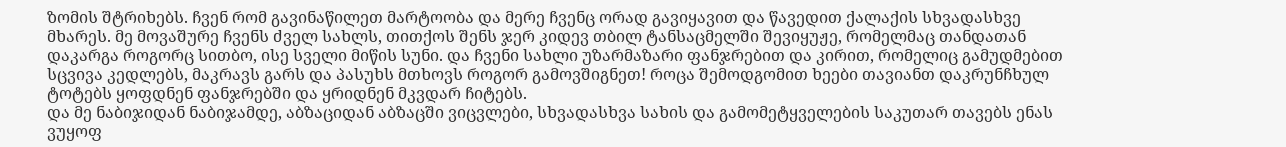ზომის შტრიხებს. ჩვენ რომ გავინაწილეთ მარტოობა და მერე ჩვენც ორად გავიყავით და წავედით ქალაქის სხვადასხვე მხარეს. მე მოვაშურე ჩვენს ძველ სახლს, თითქოს შენს ჯერ კიდევ თბილ ტანსაცმელში შევიყუჟე, რომელმაც თანდათან დაკარგა როგორც სითბო, ისე სველი მიწის სუნი. და ჩვენი სახლი უზარმაზარი ფანჯრებით და კირით, რომელიც გამუდმებით სცვივა კედლებს, მაკრავს გარს და პასუხს მთხოვს როგორ გამოვშიგნეთ! როცა შემოდგომით ხეები თავიანთ დაკრუნჩხულ ტოტებს ყოფდნენ ფანჯრებში და ყრიდნენ მკვდარ ჩიტებს.
და მე ნაბიჯიდან ნაბიჯამდე, აბზაციდან აბზაცში ვიცვლები, სხვადასხვა სახის და გამომეტყველების საკუთარ თავებს ენას ვუყოფ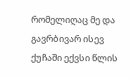რომელიღაც მე და გავრბივარ ისევ ქუჩაში ექვსი წლის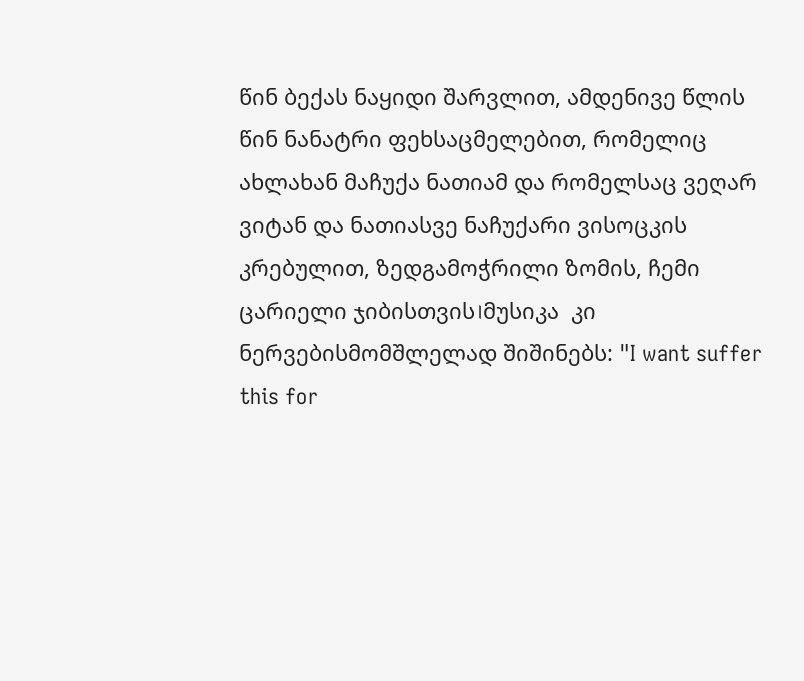წინ ბექას ნაყიდი შარვლით, ამდენივე წლის წინ ნანატრი ფეხსაცმელებით, რომელიც ახლახან მაჩუქა ნათიამ და რომელსაც ვეღარ ვიტან და ნათიასვე ნაჩუქარი ვისოცკის კრებულით, ზედგამოჭრილი ზომის, ჩემი ცარიელი ჯიბისთვის।მუსიკა  კი ნერვებისმომშლელად შიშინებს: "I want suffer this for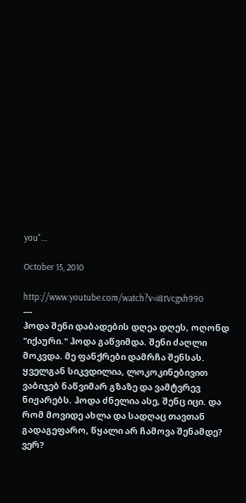you"...

October 15, 2010

http://www.youtube.com/watch?v=i8tVcgxh990
---
ჰოდა შენი დაბადების დღეა დღეს, ოღონდ "იქაური." ჰოდა გაწვიმდა. შენი ძაღლი მოკვდა. მე ფანქრები დამრჩა შენსას. ყველგან სიკვდილია, ლოკოკინებივით ვაბიჯებ ნაწვიმარ გზაზე და ვამტვრევ ნიჟარებს. ჰოდა ძნელია ასე, შენც იცი. და რომ მოვიდე ახლა და სადღაც თავთან გადაგეფარო, წყალი არ ჩამოვა შენამდე? ვერ?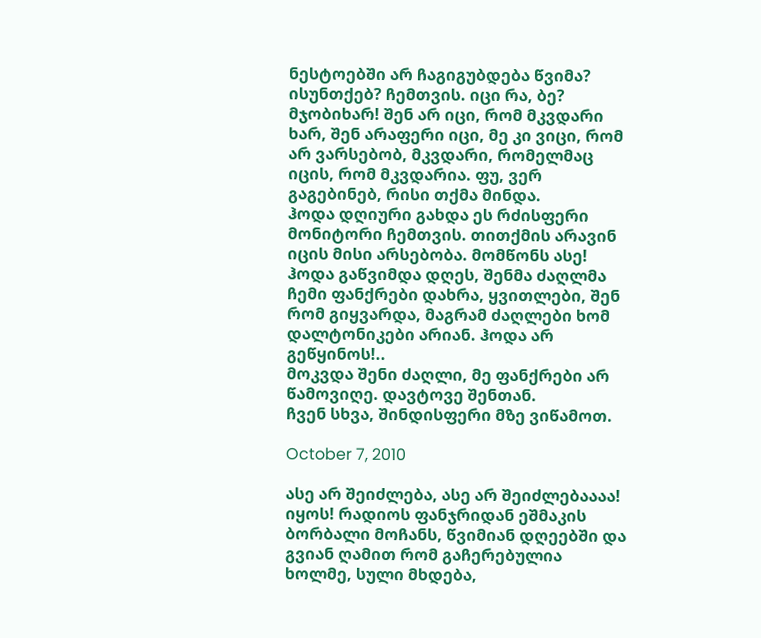ნესტოებში არ ჩაგიგუბდება წვიმა? ისუნთქებ? ჩემთვის. იცი რა, ბე? მჯობიხარ! შენ არ იცი, რომ მკვდარი ხარ, შენ არაფერი იცი, მე კი ვიცი, რომ არ ვარსებობ, მკვდარი, რომელმაც იცის, რომ მკვდარია. ფუ, ვერ გაგებინებ, რისი თქმა მინდა.
ჰოდა დღიური გახდა ეს რძისფერი მონიტორი ჩემთვის. თითქმის არავინ იცის მისი არსებობა. მომწონს ასე! ჰოდა გაწვიმდა დღეს, შენმა ძაღლმა ჩემი ფანქრები დახრა, ყვითლები, შენ რომ გიყვარდა, მაგრამ ძაღლები ხომ დალტონიკები არიან. ჰოდა არ გეწყინოს!..
მოკვდა შენი ძაღლი, მე ფანქრები არ წამოვიღე. დავტოვე შენთან.
ჩვენ სხვა, შინდისფერი მზე ვიწამოთ.

October 7, 2010

ასე არ შეიძლება, ასე არ შეიძლებაააა!
იყოს! რადიოს ფანჯრიდან ეშმაკის ბორბალი მოჩანს, წვიმიან დღეებში და გვიან ღამით რომ გაჩერებულია ხოლმე, სული მხდება,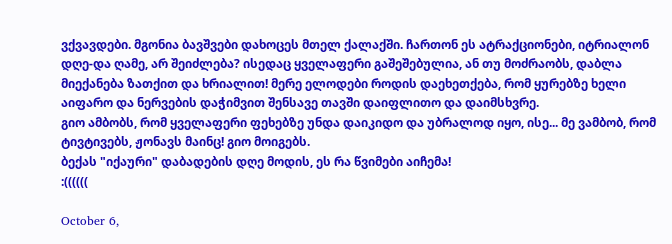ვქვავდები. მგონია ბავშვები დახოცეს მთელ ქალაქში. ჩართონ ეს ატრაქციონები, იტრიალონ დღე-და ღამე, არ შეიძლება? ისედაც ყველაფერი გაშეშებულია, ან თუ მოძრაობს, დაბლა მიექანება ზათქით და ხრიალით! მერე ელოდები როდის დაეხეთქება, რომ ყურებზე ხელი აიფარო და ნერვების დაჭიმვით შენსავე თავში დაიფლითო და დაიმსხვრე.
გიო ამბობს, რომ ყველაფერი ფეხებზე უნდა დაიკიდო და უბრალოდ იყო, ისე... მე ვამბობ, რომ ტივტივებს, ჟონავს მაინც! გიო მოიგებს.
ბექას "იქაური" დაბადების დღე მოდის, ეს რა წვიმები აიჩემა!
:((((((

October 6,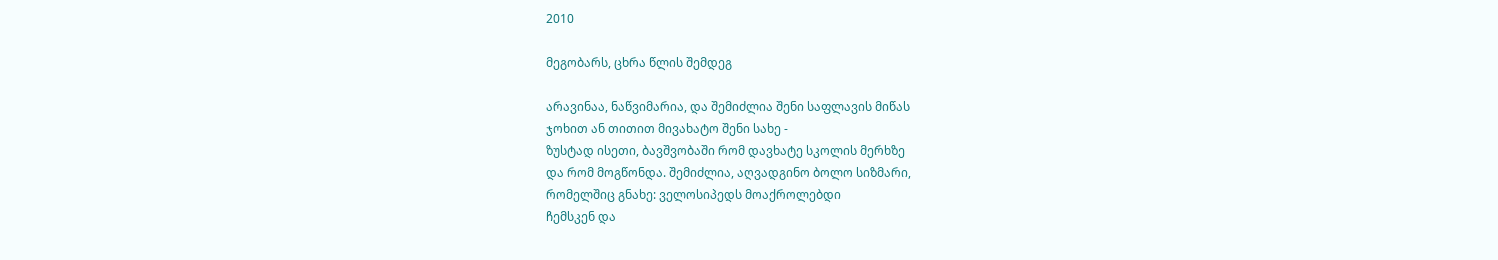2010

მეგობარს, ცხრა წლის შემდეგ

არავინაა, ნაწვიმარია, და შემიძლია შენი საფლავის მიწას
ჯოხით ან თითით მივახატო შენი სახე -
ზუსტად ისეთი, ბავშვობაში რომ დავხატე სკოლის მერხზე
და რომ მოგწონდა. შემიძლია, აღვადგინო ბოლო სიზმარი,
რომელშიც გნახე: ველოსიპედს მოაქროლებდი
ჩემსკენ და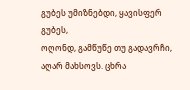გუბეს უმიზნებდი, ყავისფერ გუბეს,
ოღონდ, გამწუწე თუ გადავრჩი, აღარ მახსოვს. ცხრა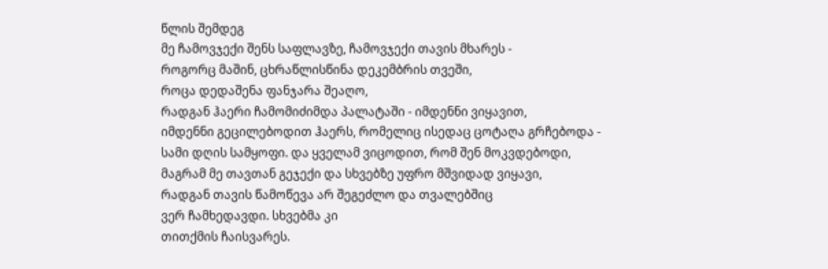წლის შემდეგ
მე ჩამოვჯექი შენს საფლავზე, ჩამოვჯექი თავის მხარეს -
როგორც მაშინ, ცხრაწლისწინა დეკემბრის თვეში,
როცა დედაშენა ფანჯარა შეაღო,
რადგან ჰაერი ჩამომიძიმდა პალატაში - იმდენნი ვიყავით,
იმდენნი გეცილებოდით ჰაერს, რომელიც ისედაც ცოტაღა გრჩებოდა -
სამი დღის სამყოფი. და ყველამ ვიცოდით, რომ შენ მოკვდებოდი,
მაგრამ მე თავთან გეჯექი და სხვებზე უფრო მშვიდად ვიყავი,
რადგან თავის წამოწევა არ შეგეძლო და თვალებშიც
ვერ ჩამხედავდი. სხვებმა კი
თითქმის ჩაისვარეს.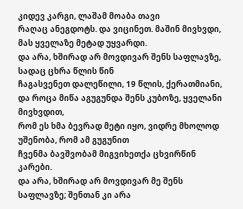კიდევ კარგი, ლაშამ მოაბა თავი
რაღაც ანეგდოტს. და ვიცინეთ. მაშინ მივხვდი, მას ყველაზე მეტად უყვარდი.
და არა, ხშირად არ მოვდივარ შენს საფლავზე, სადაც ცხრა წლის წინ
ჩაგასვენეთ დალეწილი, 19 წლის, ქერათმიანი,
და როცა მიწა აგუგუნდა შენს კუბოზე, ყველანი მივხვდით,
რომ ეს ხმა ბევრად მეტი იყო, ვიდრე მხოლოდ უშენობა, რომ ამ გუგუნით
ჩვენმა ბავშვობამ მიგვიხეთქა ცხვირწინ კარები.
და არა, ხშირად არ მოვდივარ მე შენს საფლავზე; შენთან კი არა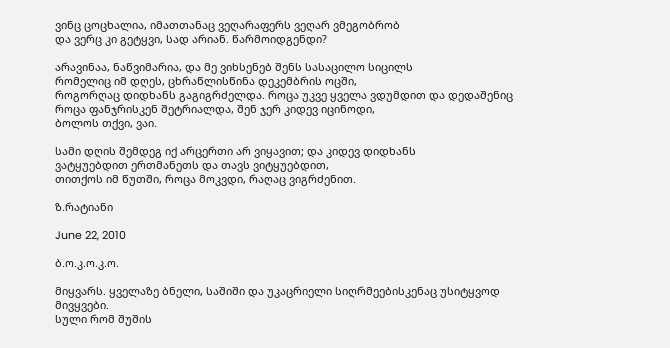ვინც ცოცხალია, იმათთანაც ვეღარაფერს ვეღარ ვმეგობრობ
და ვერც კი გეტყვი, სად არიან. წარმოიდგენდი?

არავინაა, ნაწვიმარია, და მე ვიხსენებ შენს სასაცილო სიცილს
რომელიც იმ დღეს, ცხრაწლისწინა დეკემბრის ოცში,
როგორღაც დიდხანს გაგიგრძელდა. როცა უკვე ყველა ვდუმდით და დედაშენიც
როცა ფანჯრისკენ შეტრიალდა, შენ ჯერ კიდევ იცინოდი,
ბოლოს თქვი, ვაი.

სამი დღის შემდეგ იქ არცერთი არ ვიყავით; და კიდევ დიდხანს
ვატყუებდით ერთმანეთს და თავს ვიტყუებდით,
თითქოს იმ წუთში, როცა მოკვდი, რაღაც ვიგრძენით.

ზ.რატიანი

June 22, 2010

ბ.ო.კ.ო.კ.ო.

მიყვარს. ყველაზე ბნელი, საშიში და უკაცრიელი სიღრმეებისკენაც უსიტყვოდ მივყვები.
სული რომ შუშის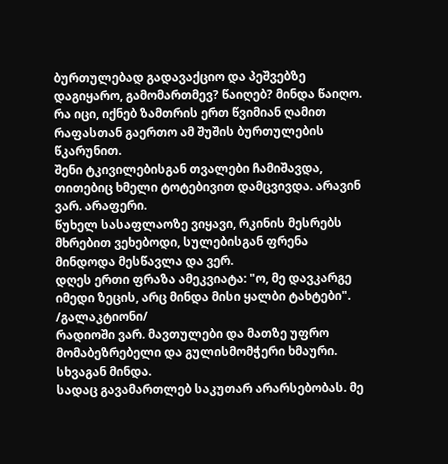ბურთულებად გადავაქციო და პეშვებზე დაგიყარო, გამომართმევ? წაიღებ? მინდა წაიღო. რა იცი, იქნებ ზამთრის ერთ წვიმიან ღამით რაფასთან გაერთო ამ შუშის ბურთულების წკარუნით.
შენი ტკივილებისგან თვალები ჩამიშავდა, თითებიც ხმელი ტოტებივით დამცვივდა. არავინ ვარ. არაფერი.
წუხელ სასაფლაოზე ვიყავი, რკინის მესრებს მხრებით ვეხებოდი, სულებისგან ფრენა მინდოდა მესწავლა და ვერ.
დღეს ერთი ფრაზა ამეკვიატა: "ო, მე დავკარგე იმედი ზეცის, არც მინდა მისი ყალბი ტახტები". /გალაკტიონი/
რადიოში ვარ. მავთულები და მათზე უფრო მომაბეზრებელი და გულისმომჭერი ხმაური. სხვაგან მინდა.
სადაც გავამართლებ საკუთარ არარსებობას. მე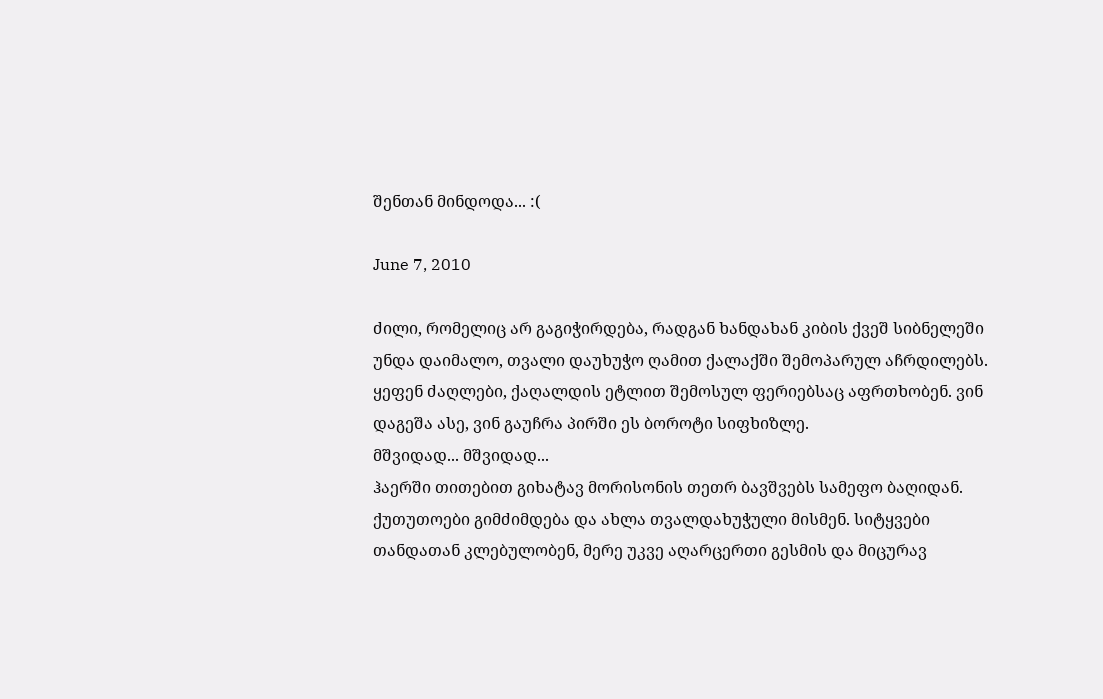შენთან მინდოდა... :(

June 7, 2010

ძილი, რომელიც არ გაგიჭირდება, რადგან ხანდახან კიბის ქვეშ სიბნელეში უნდა დაიმალო, თვალი დაუხუჭო ღამით ქალაქში შემოპარულ აჩრდილებს. ყეფენ ძაღლები, ქაღალდის ეტლით შემოსულ ფერიებსაც აფრთხობენ. ვინ დაგეშა ასე, ვინ გაუჩრა პირში ეს ბოროტი სიფხიზლე.
მშვიდად... მშვიდად...
ჰაერში თითებით გიხატავ მორისონის თეთრ ბავშვებს სამეფო ბაღიდან. ქუთუთოები გიმძიმდება და ახლა თვალდახუჭული მისმენ. სიტყვები თანდათან კლებულობენ, მერე უკვე აღარცერთი გესმის და მიცურავ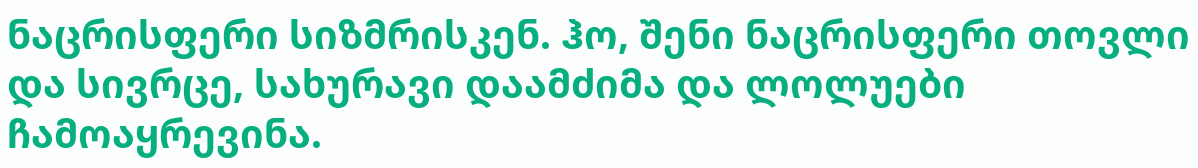ნაცრისფერი სიზმრისკენ. ჰო, შენი ნაცრისფერი თოვლი და სივრცე, სახურავი დაამძიმა და ლოლუები ჩამოაყრევინა.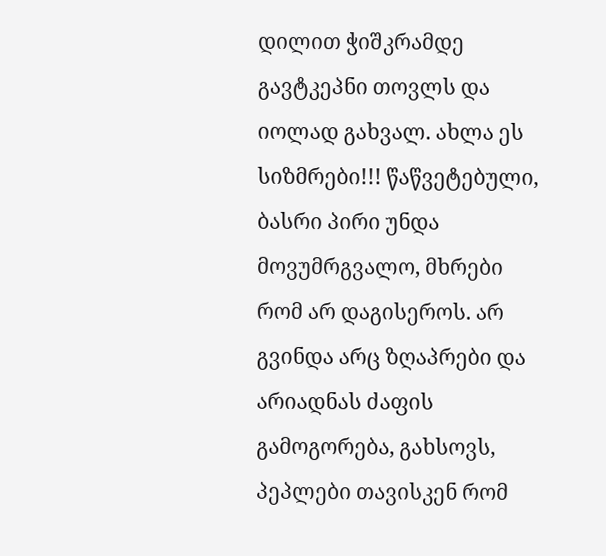დილით ჭიშკრამდე გავტკეპნი თოვლს და იოლად გახვალ. ახლა ეს სიზმრები!!! წაწვეტებული, ბასრი პირი უნდა მოვუმრგვალო, მხრები რომ არ დაგისეროს. არ გვინდა არც ზღაპრები და არიადნას ძაფის გამოგორება, გახსოვს, პეპლები თავისკენ რომ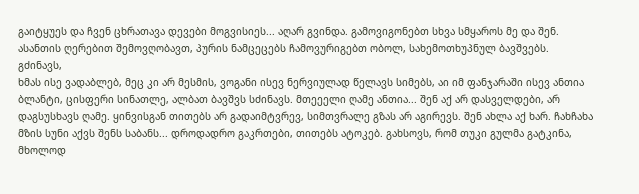გაიტყუეს და ჩვენ ცხრათავა დევები მოგვისიეს... აღარ გვინდა. გამოვიგონებთ სხვა სმყაროს მე და შენ. ასანთის ღერებით შემოვღობავთ, პურის ნამცეცებს ჩამოვურიგებთ ობოლ, სახემოთხუპნულ ბავშვებს.
გძინავს,
ხმას ისე ვადაბლებ, მეც კი არ მესმის, ვოგანი ისევ ნერვიულად წელავს სიმებს, აი იმ ფანჯარაში ისევ ანთია ბლანტი, ცისფერი სინათლე, ალბათ ბავშვს სძინავს. მთეეელი ღამე ანთია... შენ აქ არ დასველდები, არ დაგსუსხავს ღამე. ყინვისგან თითებს არ გადაიმტვრევ, სიმთვრალე გზას არ აგირევს. შენ ახლა აქ ხარ. ჩახჩახა მზის სუნი აქვს შენს საბანს... დროდადრო გაკრთები, თითებს ატოკებ. გახსოვს, რომ თუკი გულმა გატკინა, მხოლოდ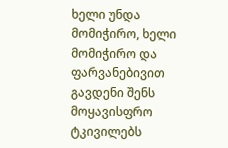ხელი უნდა მომიჭირო, ხელი მომიჭირო და ფარვანებივით გავდენი შენს მოყავისფრო ტკივილებს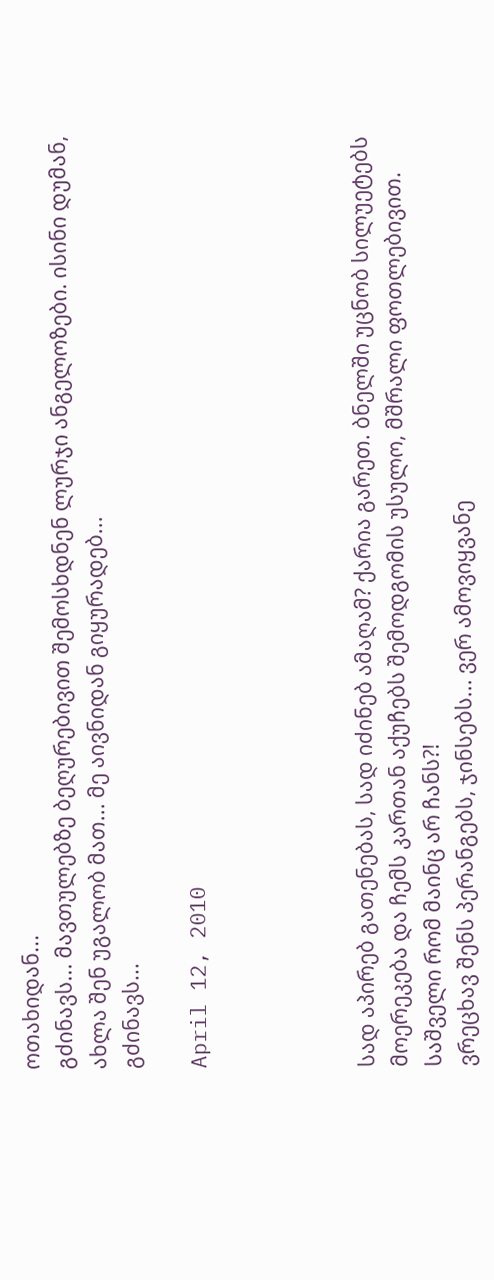ოთახიდან...
გძინავს... მავთულებზე ბეღურებივით შემოსხდნენ ლურჯი ანგელოზები. ისინი დუმან, ახლა შენ უგალობ მათ... მე აივნიდან გიყურადებ...
გძინავს...

April 12, 2010




სად აპირებ გათენებას, სად იძინებ ამაღამ? ქარია გარეთ. ბნელში უცნობ სილუეტებს მოერეკება და ჩემს კართან აქუჩებს შემოდგომის უსულო, მშრალი ფოთლებივით. საშველი რომ მაინც არ ჩანს?!
ვრეცხავ შენს პერანგებს, ჯინსებს... ვერ ამოვიყვანე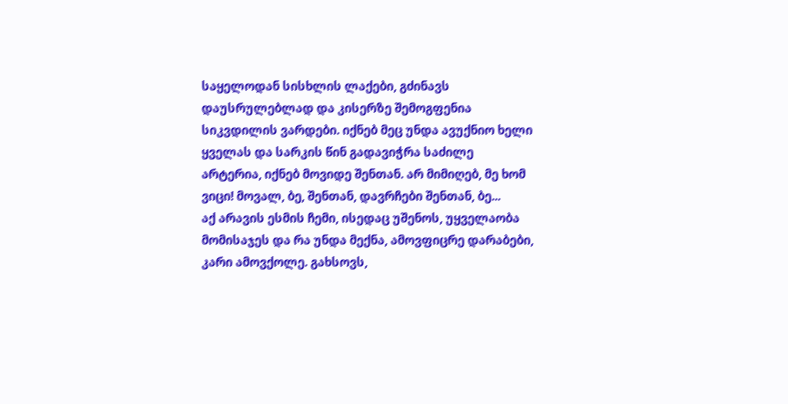საყელოდან სისხლის ლაქები, გძინავს დაუსრულებლად და კისერზე შემოგფენია სიკვდილის ვარდები. იქნებ მეც უნდა ავუქნიო ხელი ყველას და სარკის წინ გადავიჭრა საძილე არტერია, იქნებ მოვიდე შენთან. არ მიმიღებ, მე ხომ ვიცი! მოვალ, ბე, შენთან, დავრჩები შენთან, ბე...
აქ არავის ესმის ჩემი, ისედაც უშენოს, უყველაობა მომისაჯეს და რა უნდა მექნა, ამოვფიცრე დარაბები, კარი ამოვქოლე. გახსოვს,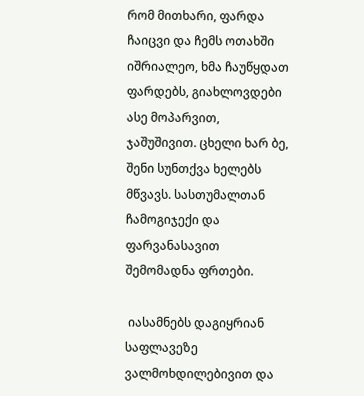რომ მითხარი, ფარდა ჩაიცვი და ჩემს ოთახში იშრიალეო, ხმა ჩაუწყდათ ფარდებს, გიახლოვდები ასე მოპარვით, ჯაშუშივით. ცხელი ხარ ბე, შენი სუნთქვა ხელებს მწვავს. სასთუმალთან ჩამოგიჯექი და ფარვანასავით შემომადნა ფრთები.

 იასამნებს დაგიყრიან საფლავეზე ვალმოხდილებივით და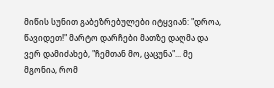მიწის სუნით გაბეზრებულები იტყვიან: "დროა, წავიდეთ!" მარტო დარჩები მათზე დაღმა და ვერ დამიძახებ, "ჩემთან მო, ცაცუნა"... მე მგონია, რომ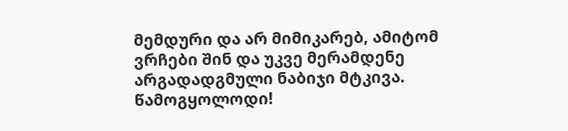მემდური და არ მიმიკარებ, ამიტომ ვრჩები შინ და უკვე მერამდენე არგადადგმული ნაბიჯი მტკივა.
წამოგყოლოდი!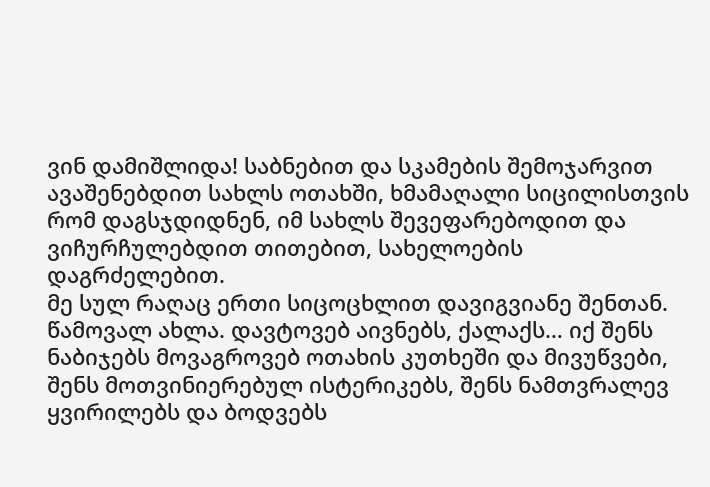ვინ დამიშლიდა! საბნებით და სკამების შემოჯარვით ავაშენებდით სახლს ოთახში, ხმამაღალი სიცილისთვის რომ დაგსჯდიდნენ, იმ სახლს შევეფარებოდით და ვიჩურჩულებდით თითებით, სახელოების დაგრძელებით.
მე სულ რაღაც ერთი სიცოცხლით დავიგვიანე შენთან. წამოვალ ახლა. დავტოვებ აივნებს, ქალაქს… იქ შენს ნაბიჯებს მოვაგროვებ ოთახის კუთხეში და მივუწვები, შენს მოთვინიერებულ ისტერიკებს, შენს ნამთვრალევ ყვირილებს და ბოდვებს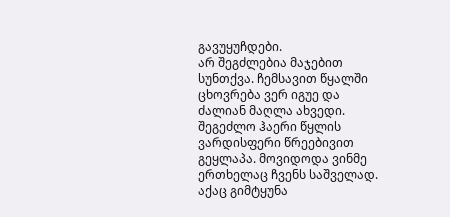გავუყუჩდები.
არ შეგძლებია მაჯებით სუნთქვა. ჩემსავით წყალში ცხოვრება ვერ იგუე და ძალიან მაღლა ახვედი. შეგეძლო ჰაერი წყლის ვარდისფერი წრეებივით გეყლაპა. მოვიდოდა ვინმე ერთხელაც ჩვენს საშველად. აქაც გიმტყუნა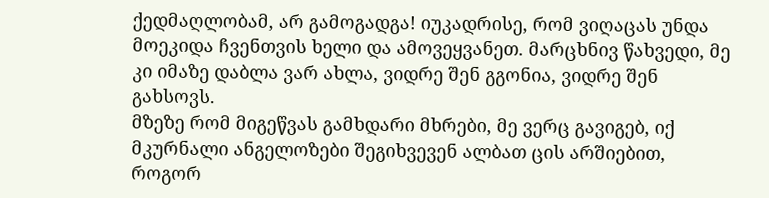ქედმაღლობამ, არ გამოგადგა! იუკადრისე, რომ ვიღაცას უნდა მოეკიდა ჩვენთვის ხელი და ამოვეყვანეთ. მარცხნივ წახვედი, მე კი იმაზე დაბლა ვარ ახლა, ვიდრე შენ გგონია, ვიდრე შენ გახსოვს.
მზეზე რომ მიგეწვას გამხდარი მხრები, მე ვერც გავიგებ, იქ მკურნალი ანგელოზები შეგიხვევენ ალბათ ცის არშიებით, როგორ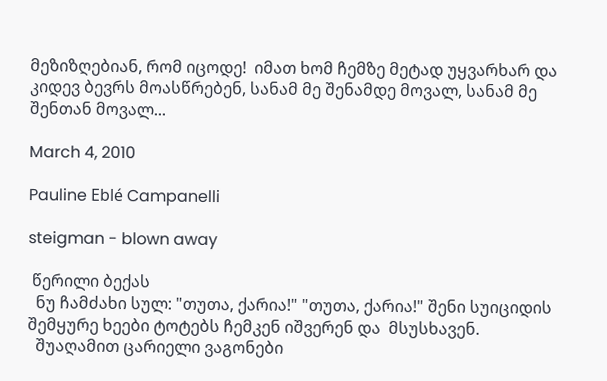მეზიზღებიან, რომ იცოდე!  იმათ ხომ ჩემზე მეტად უყვარხარ და კიდევ ბევრს მოასწრებენ, სანამ მე შენამდე მოვალ, სანამ მე შენთან მოვალ...

March 4, 2010

Pauline Eblé Campanelli

steigman - blown away

 წერილი ბექას
  ნუ ჩამძახი სულ: "თუთა, ქარია!" "თუთა, ქარია!" შენი სუიციდის შემყურე ხეები ტოტებს ჩემკენ იშვერენ და  მსუსხავენ.
  შუაღამით ცარიელი ვაგონები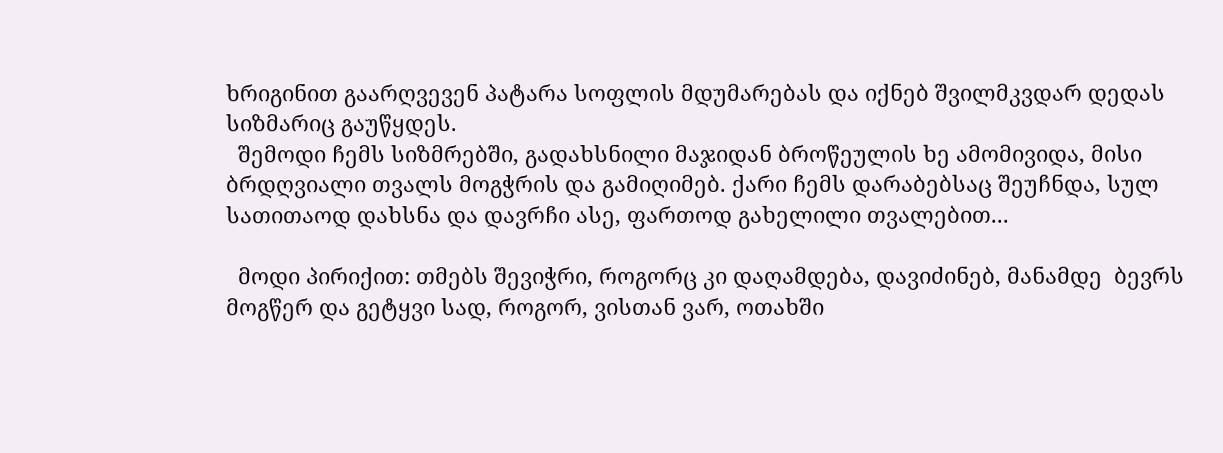ხრიგინით გაარღვევენ პატარა სოფლის მდუმარებას და იქნებ შვილმკვდარ დედას სიზმარიც გაუწყდეს.
  შემოდი ჩემს სიზმრებში, გადახსნილი მაჯიდან ბროწეულის ხე ამომივიდა, მისი ბრდღვიალი თვალს მოგჭრის და გამიღიმებ. ქარი ჩემს დარაბებსაც შეუჩნდა, სულ სათითაოდ დახსნა და დავრჩი ასე, ფართოდ გახელილი თვალებით...

  მოდი პირიქით: თმებს შევიჭრი, როგორც კი დაღამდება, დავიძინებ, მანამდე  ბევრს მოგწერ და გეტყვი სად, როგორ, ვისთან ვარ, ოთახში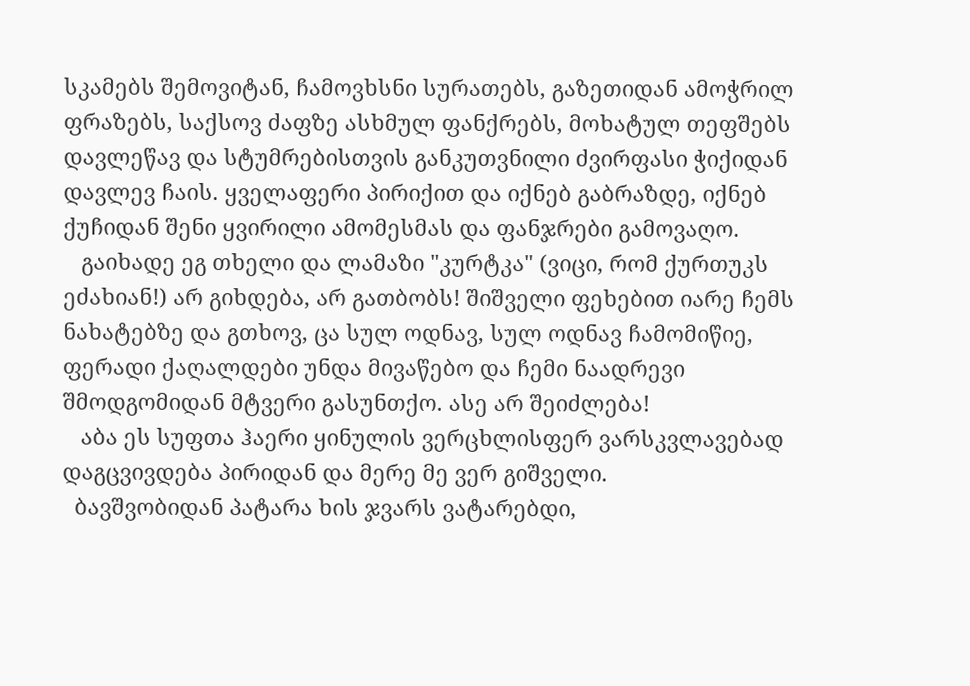სკამებს შემოვიტან, ჩამოვხსნი სურათებს, გაზეთიდან ამოჭრილ ფრაზებს, საქსოვ ძაფზე ასხმულ ფანქრებს, მოხატულ თეფშებს დავლეწავ და სტუმრებისთვის განკუთვნილი ძვირფასი ჭიქიდან დავლევ ჩაის. ყველაფერი პირიქით და იქნებ გაბრაზდე, იქნებ ქუჩიდან შენი ყვირილი ამომესმას და ფანჯრები გამოვაღო.
   გაიხადე ეგ თხელი და ლამაზი "კურტკა" (ვიცი, რომ ქურთუკს ეძახიან!) არ გიხდება, არ გათბობს! შიშველი ფეხებით იარე ჩემს ნახატებზე და გთხოვ, ცა სულ ოდნავ, სულ ოდნავ ჩამომიწიე, ფერადი ქაღალდები უნდა მივაწებო და ჩემი ნაადრევი შმოდგომიდან მტვერი გასუნთქო. ასე არ შეიძლება!
   აბა ეს სუფთა ჰაერი ყინულის ვერცხლისფერ ვარსკვლავებად დაგცვივდება პირიდან და მერე მე ვერ გიშველი.
  ბავშვობიდან პატარა ხის ჯვარს ვატარებდი,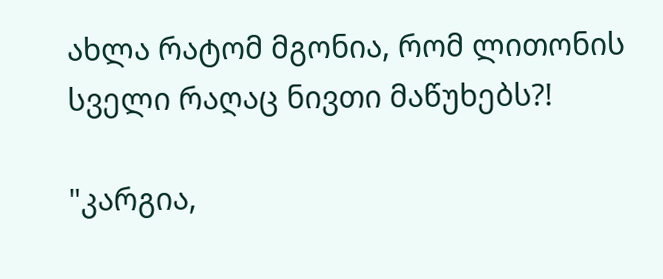ახლა რატომ მგონია, რომ ლითონის სველი რაღაც ნივთი მაწუხებს?!

"კარგია,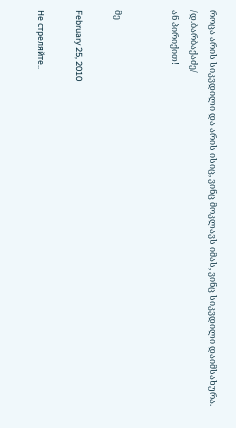როცა არის სიკვდილი და არის ისიც, ვინც მოკლავს იმას, ვინც სიკვდილი დაიმსახურა. /დ.ბარბაქაძე/
ან პირიქით!


მე

February 25, 2010

Не стреляйте..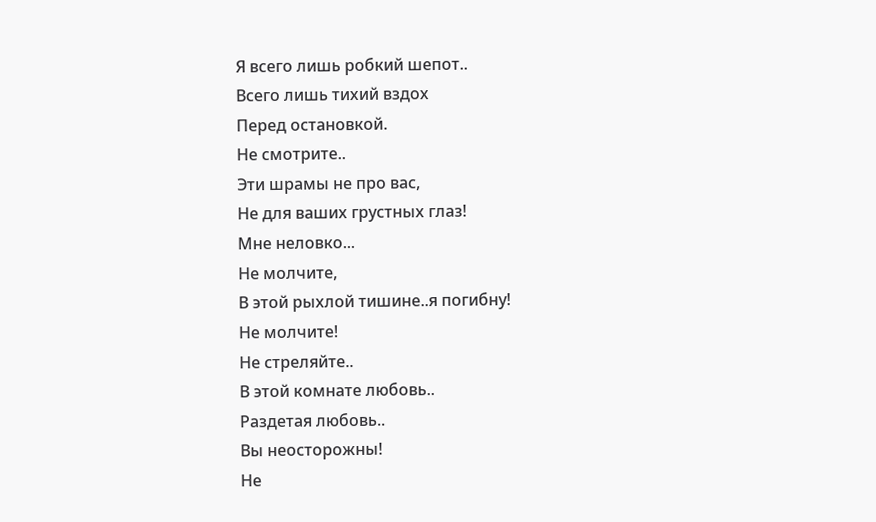Я всего лишь робкий шепот..
Всего лишь тихий вздох
Перед остановкой.
Не смотрите..
Эти шрамы не про вас,
Не для ваших грустных глаз!
Мне неловко...
Не молчите,
В этой рыхлой тишине..я погибну!
Не молчите!
Не стреляйте..
В этой комнате любовь..
Раздетая любовь..
Вы неосторожны!
Не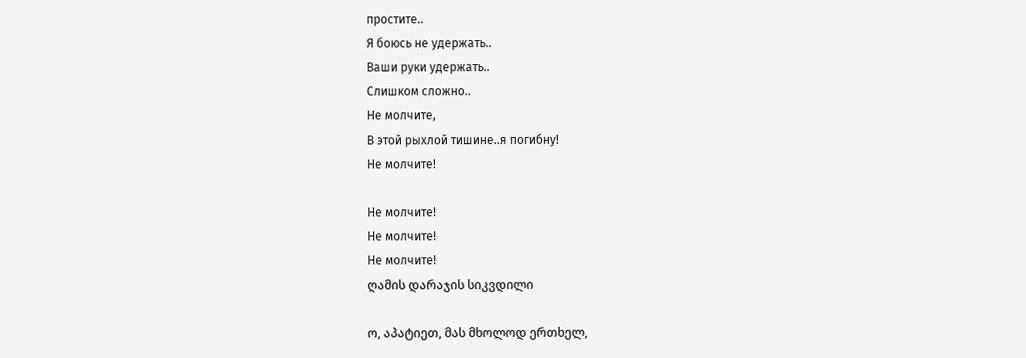простите..
Я боюсь не удержать..
Ваши руки удержать..
Слишком сложно..
Не молчите,
В этой рыхлой тишине..я погибну!
Не молчите!

Не молчите!
Не молчите!
Не молчите!
ღამის დარაჯის სიკვდილი

ო, აპატიეთ, მას მხოლოდ ერთხელ,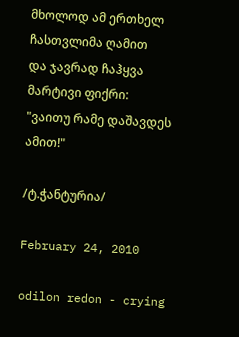მხოლოდ ამ ერთხელ ჩასთვლიმა ღამით
და ჯავრად ჩაჰყვა მარტივი ფიქრი:
"ვაითუ რამე დაშავდეს ამით!"

/ტ.ჭანტურია/

February 24, 2010

odilon redon - crying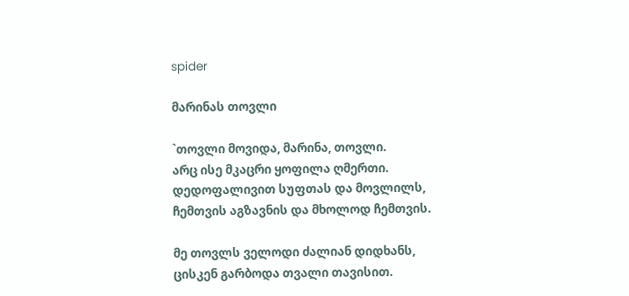spider

მარინას თოვლი

`თოვლი მოვიდა, მარინა, თოვლი.
არც ისე მკაცრი ყოფილა ღმერთი.
დედოფალივით სუფთას და მოვლილს,
ჩემთვის აგზავნის და მხოლოდ ჩემთვის.

მე თოვლს ველოდი ძალიან დიდხანს,
ცისკენ გარბოდა თვალი თავისით.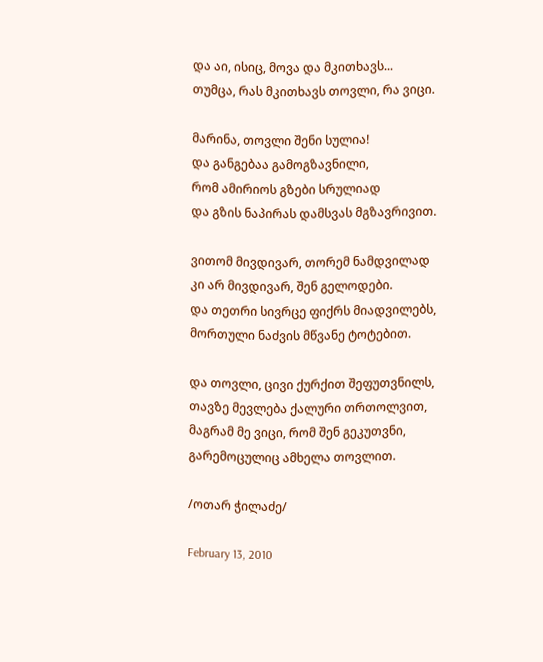და აი, ისიც, მოვა და მკითხავს...
თუმცა, რას მკითხავს თოვლი, რა ვიცი.

მარინა, თოვლი შენი სულია!
და განგებაა გამოგზავნილი,
რომ ამირიოს გზები სრულიად
და გზის ნაპირას დამსვას მგზავრივით.

ვითომ მივდივარ, თორემ ნამდვილად
კი არ მივდივარ, შენ გელოდები.
და თეთრი სივრცე ფიქრს მიადვილებს,
მორთული ნაძვის მწვანე ტოტებით.

და თოვლი, ცივი ქურქით შეფუთვნილს,
თავზე მევლება ქალური თრთოლვით,
მაგრამ მე ვიცი, რომ შენ გეკუთვნი,
გარემოცულიც ამხელა თოვლით.

/ოთარ ჭილაძე/

February 13, 2010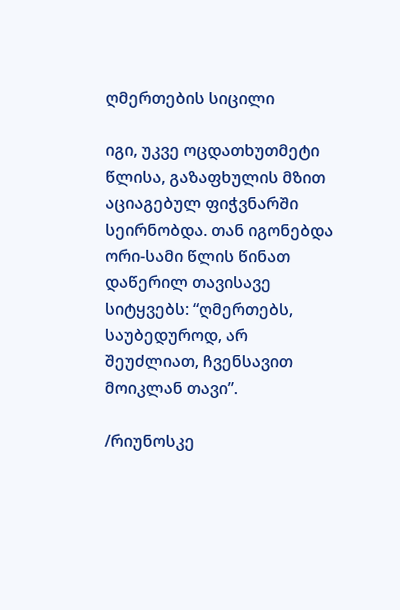ღმერთების სიცილი

იგი, უკვე ოცდათხუთმეტი წლისა, გაზაფხულის მზით აციაგებულ ფიჭვნარში სეირნობდა. თან იგონებდა ორი-სამი წლის წინათ დაწერილ თავისავე სიტყვებს: “ღმერთებს, საუბედუროდ, არ შეუძლიათ, ჩვენსავით მოიკლან თავი”.

/რიუნოსკე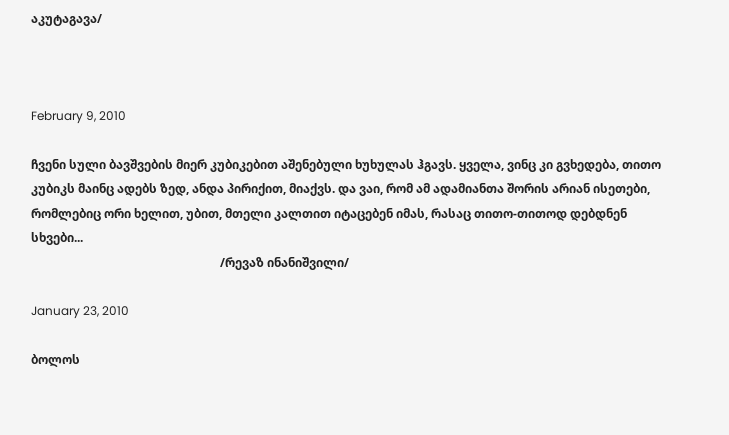აკუტაგავა/



February 9, 2010

ჩვენი სული ბავშვების მიერ კუბიკებით აშენებული ხუხულას ჰგავს. ყველა, ვინც კი გვხედება, თითო კუბიკს მაინც ადებს ზედ, ანდა პირიქით, მიაქვს. და ვაი, რომ ამ ადამიანთა შორის არიან ისეთები, რომლებიც ორი ხელით, უბით, მთელი კალთით იტაცებენ იმას, რასაც თითო-თითოდ დებდნენ სხვები...
                                                               /რევაზ ინანიშვილი/

January 23, 2010

ბოლოს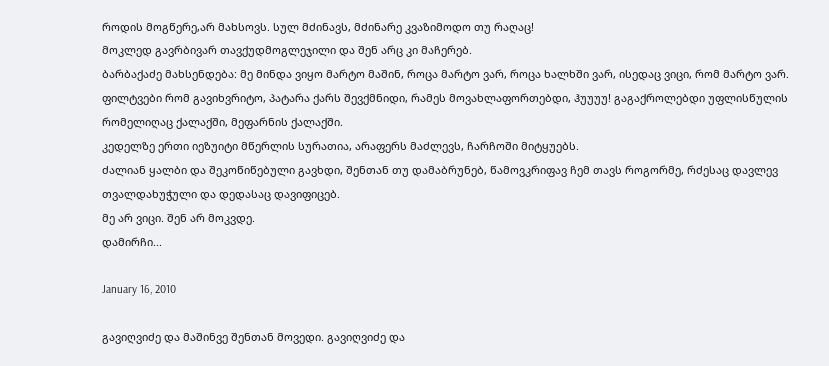როდის მოგწერე,არ მახსოვს. სულ მძინავს, მძინარე კვაზიმოდო თუ რაღაც!
მოკლედ გავრბივარ თავქუდმოგლეჯილი და შენ არც კი მაჩერებ.
ბარბაქაძე მახსენდება: მე მინდა ვიყო მარტო მაშინ, როცა მარტო ვარ, როცა ხალხში ვარ, ისედაც ვიცი, რომ მარტო ვარ.
ფილტვები რომ გავიხვრიტო, პატარა ქარს შევქმნიდი, რამეს მოვახლაფორთებდი, ჰუუუუ! გაგაქროლებდი უფლისწულის რომელიღაც ქალაქში, მეფარნის ქალაქში.
კედელზე ერთი იეზუიტი მწერლის სურათია, არაფერს მაძლევს, ჩარჩოში მიტყუებს.
ძალიან ყალბი და შეკოწიწებული გავხდი, შენთან თუ დამაბრუნებ, წამოვკრიფავ ჩემ თავს როგორმე, რძესაც დავლევ თვალდახუჭული და დედასაც დავიფიცებ.
მე არ ვიცი. შენ არ მოკვდე.
დამირჩი...

January 16, 2010

გავიღვიძე და მაშინვე შენთან მოვედი. გავიღვიძე და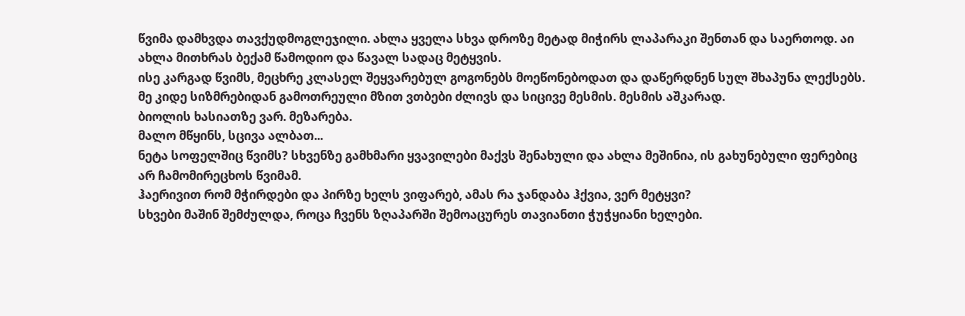წვიმა დამხვდა თავქუდმოგლეჯილი. ახლა ყველა სხვა დროზე მეტად მიჭირს ლაპარაკი შენთან და საერთოდ. აი ახლა მითხრას ბექამ წამოდიო და წავალ სადაც მეტყვის.
ისე კარგად წვიმს, მეცხრე კლასელ შეყვარებულ გოგონებს მოეწონებოდათ და დაწერდნენ სულ შხაპუნა ლექსებს. მე კიდე სიზმრებიდან გამოთრეული მზით ვთბები ძლივს და სიცივე მესმის. მესმის აშკარად.
ბიოლის ხასიათზე ვარ. მეზარება.
მალო მწყინს, სცივა ალბათ...
ნეტა სოფელშიც წვიმს? სხვენზე გამხმარი ყვავილები მაქვს შენახული და ახლა მეშინია, ის გახუნებული ფერებიც არ ჩამომირეცხოს წვიმამ.
ჰაერივით რომ მჭირდები და პირზე ხელს ვიფარებ, ამას რა ჯანდაბა ჰქვია, ვერ მეტყვი?
სხვები მაშინ შემძულდა, როცა ჩვენს ზღაპარში შემოაცურეს თავიანთი ჭუჭყიანი ხელები.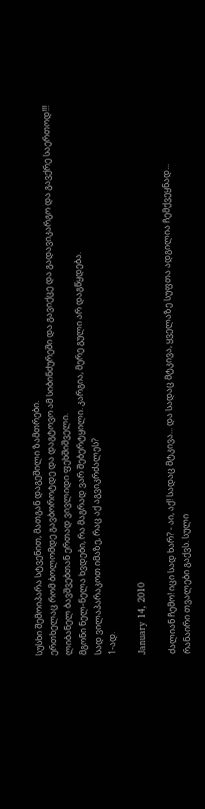სუსხი შემოიპარა სტვენით, მათგან დაგეშილი ზამთრები.
ერთხელაც რომ ბოლომდე გავბოროტდე და დაგტოვო ამ სიბინძურეში და გავიქცე და გადავიკარგო და გავქრე საერთოდ!!! ლიბანელ ბავშვებთან ერთად ვივლიდი ფეხშიშველი.
მგონი ნელ-ნელა ხვდები, რა მაგრად ვარ შებერტყილი. კარგია, მერე გული არ დაგწყდება.
სად ვილაპარაკოთ იმაზე, რაც აქ აგვიკრძალეს?
1-ად.

January 14, 2010

ძალიან ჩემო! იცი სად ხარ? - აი, აქ! სადაც მტკივა... და სადაც მტკივა, ყველაზე სუფთა ადგილია ჩემქვეყნად...
რანაირი თვალები გაქვს. სული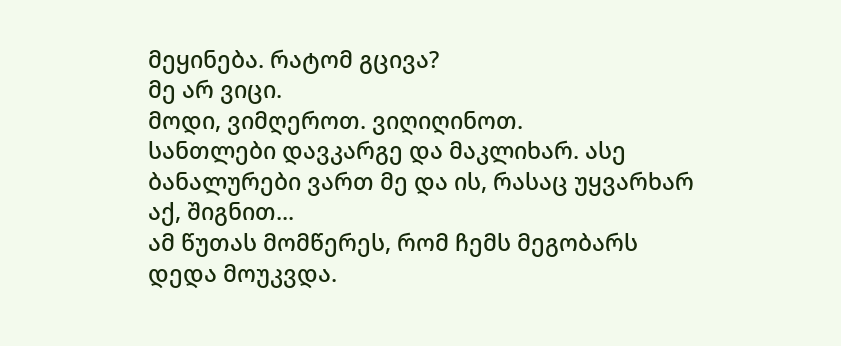მეყინება. რატომ გცივა?
მე არ ვიცი.
მოდი, ვიმღეროთ. ვიღიღინოთ.
სანთლები დავკარგე და მაკლიხარ. ასე ბანალურები ვართ მე და ის, რასაც უყვარხარ აქ, შიგნით...
ამ წუთას მომწერეს, რომ ჩემს მეგობარს დედა მოუკვდა.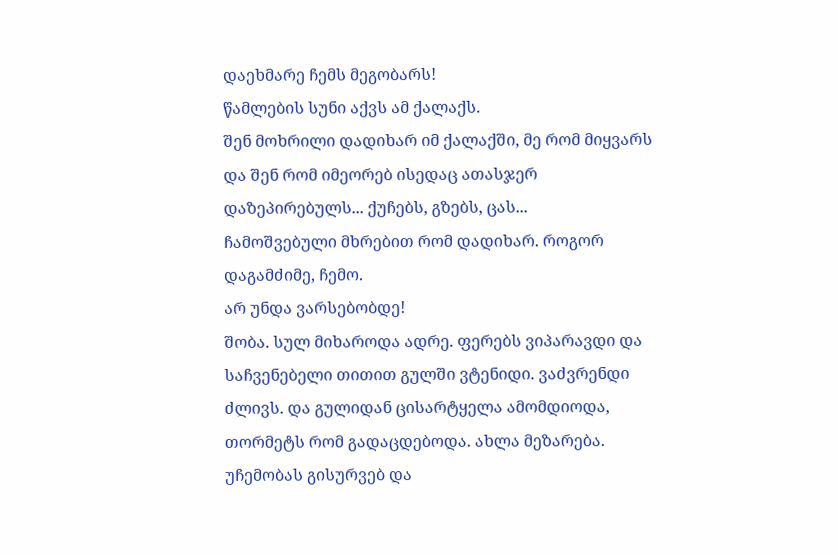დაეხმარე ჩემს მეგობარს!
წამლების სუნი აქვს ამ ქალაქს.
შენ მოხრილი დადიხარ იმ ქალაქში, მე რომ მიყვარს და შენ რომ იმეორებ ისედაც ათასჯერ დაზეპირებულს... ქუჩებს, გზებს, ცას...
ჩამოშვებული მხრებით რომ დადიხარ. როგორ დაგამძიმე, ჩემო.
არ უნდა ვარსებობდე!
შობა. სულ მიხაროდა ადრე. ფერებს ვიპარავდი და საჩვენებელი თითით გულში ვტენიდი. ვაძვრენდი ძლივს. და გულიდან ცისარტყელა ამომდიოდა, თორმეტს რომ გადაცდებოდა. ახლა მეზარება. უჩემობას გისურვებ და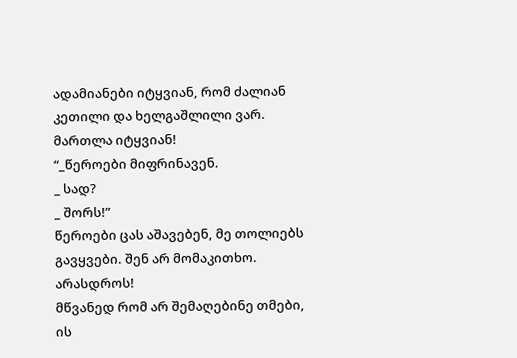ადამიანები იტყვიან, რომ ძალიან კეთილი და ხელგაშლილი ვარ.
მართლა იტყვიან!
“_წეროები მიფრინავენ.
_ სად?
_ შორს!”
წეროები ცას აშავებენ, მე თოლიებს გავყვები. შენ არ მომაკითხო. არასდროს!
მწვანედ რომ არ შემაღებინე თმები, ის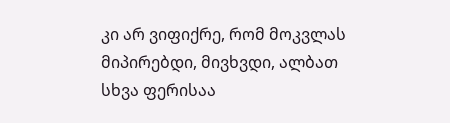კი არ ვიფიქრე, რომ მოკვლას მიპირებდი, მივხვდი, ალბათ სხვა ფერისაა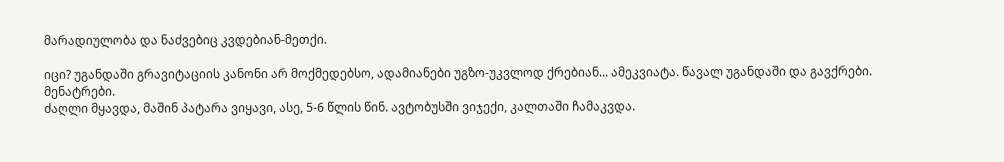მარადიულობა და ნაძვებიც კვდებიან-მეთქი.

იცი? უგანდაში გრავიტაციის კანონი არ მოქმედებსო, ადამიანები უგზო-უკვლოდ ქრებიან... ამეკვიატა. წავალ უგანდაში და გავქრები.
მენატრები.
ძაღლი მყავდა, მაშინ პატარა ვიყავი, ასე, 5-6 წლის წინ. ავტობუსში ვიჯექი, კალთაში ჩამაკვდა.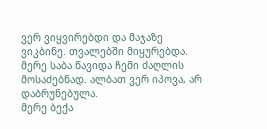ვერ ვიყვირებდი და მაჯაზე ვიკბინე. თვალებში მიყურებდა.
მერე საბა წავიდა ჩემი ძაღლის მოსაძებნად. ალბათ ვერ იპოვა, არ დაბრუნებულა.
მერე ბექა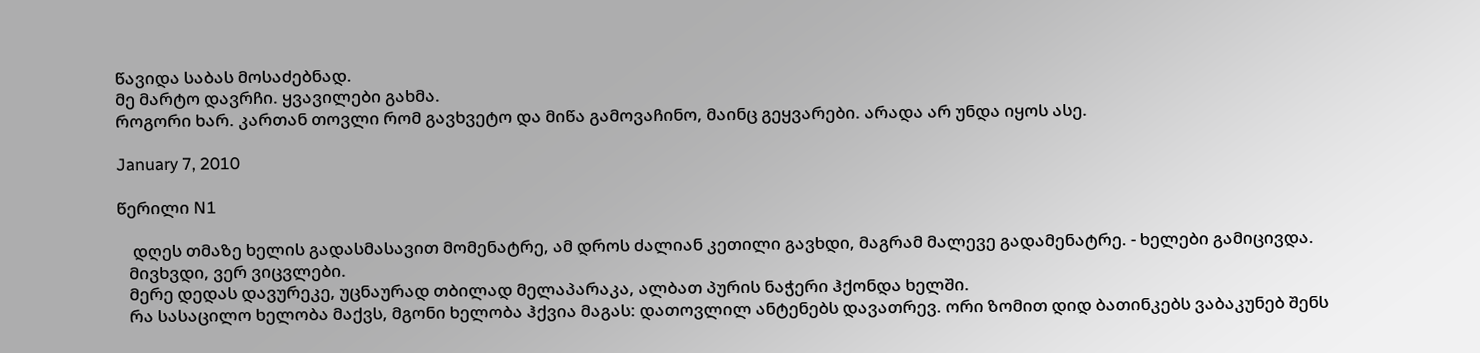წავიდა საბას მოსაძებნად.
მე მარტო დავრჩი. ყვავილები გახმა.
როგორი ხარ. კართან თოვლი რომ გავხვეტო და მიწა გამოვაჩინო, მაინც გეყვარები. არადა არ უნდა იყოს ასე.

January 7, 2010

წერილი N1

    დღეს თმაზე ხელის გადასმასავით მომენატრე, ამ დროს ძალიან კეთილი გავხდი, მაგრამ მალევე გადამენატრე. - ხელები გამიცივდა.
   მივხვდი, ვერ ვიცვლები.
   მერე დედას დავურეკე, უცნაურად თბილად მელაპარაკა, ალბათ პურის ნაჭერი ჰქონდა ხელში.
   რა სასაცილო ხელობა მაქვს, მგონი ხელობა ჰქვია მაგას: დათოვლილ ანტენებს დავათრევ. ორი ზომით დიდ ბათინკებს ვაბაკუნებ შენს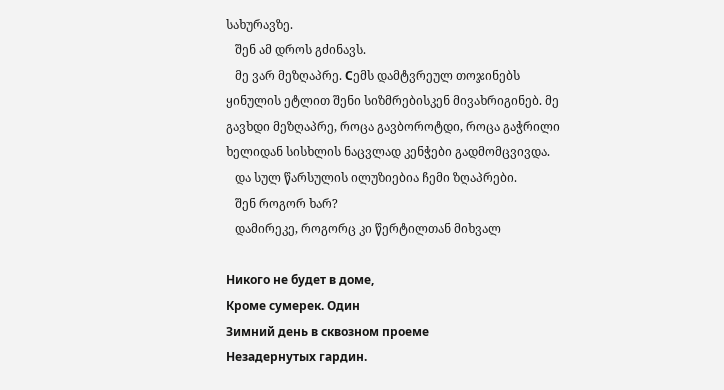სახურავზე.
   შენ ამ დროს გძინავს.
   მე ვარ მეზღაპრე. Сემს დამტვრეულ თოჯინებს ყინულის ეტლით შენი სიზმრებისკენ მივახრიგინებ. მე გავხდი მეზღაპრე, როცა გავბოროტდი, როცა გაჭრილი ხელიდან სისხლის ნაცვლად კენჭები გადმომცვივდა.
   და სულ წარსულის ილუზიებია ჩემი ზღაპრები.
   შენ როგორ ხარ?
   დამირეკე, როგორც კი წერტილთან მიხვალ

Никого не будет в доме,
Кроме сумерек. Один
Зимний день в сквозном проеме
Незадернутых гардин.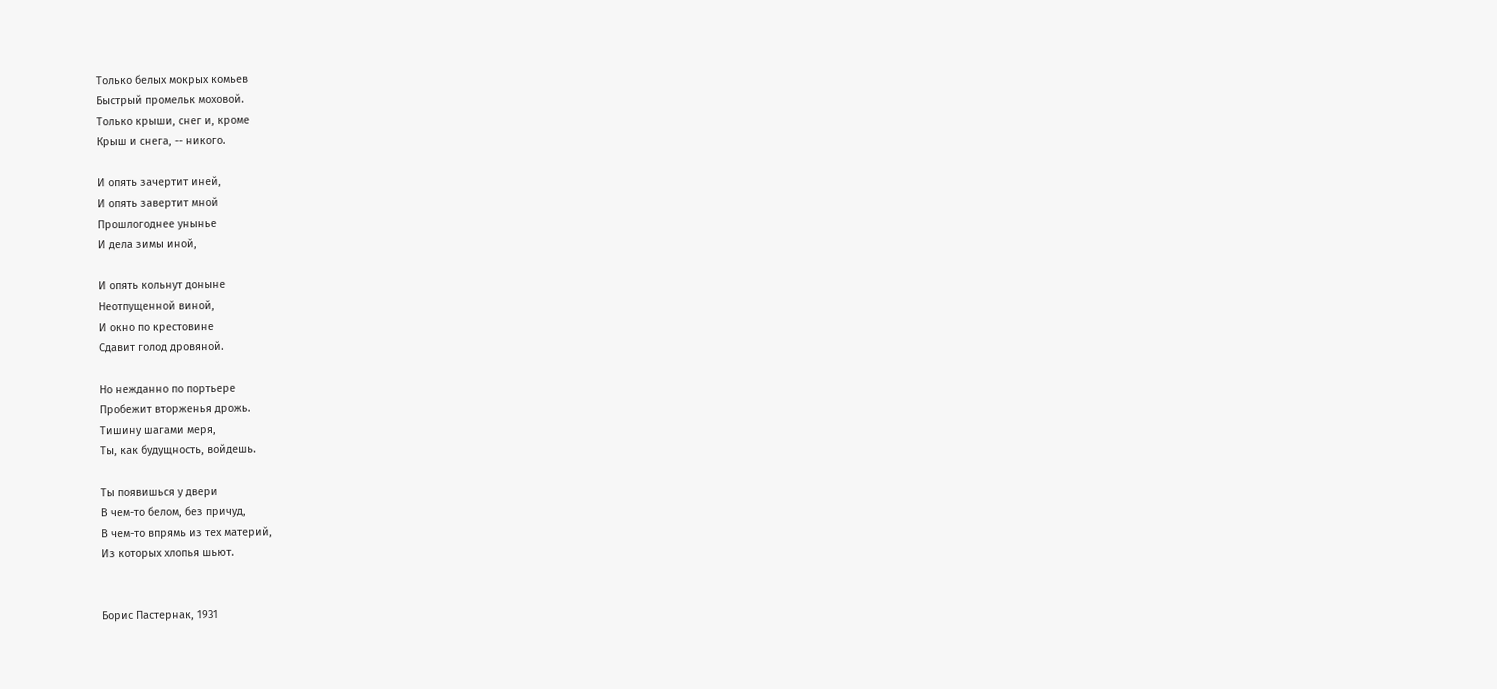Только белых мокрых комьев
Быстрый промельк моховой.
Только крыши, снег и, кроме
Крыш и снега, -- никого.

И опять зачертит иней,
И опять завертит мной
Прошлогоднее унынье
И дела зимы иной,

И опять кольнут доныне
Неотпущенной виной,
И окно по крестовине
Сдавит голод дровяной.

Но нежданно по портьере
Пробежит вторженья дрожь.
Тишину шагами меря,
Ты, как будущность, войдешь.

Ты появишься у двери
В чем-то белом, без причуд,
В чем-то впрямь из тех материй,
Из которых хлопья шьют.


Борис Пастернак, 1931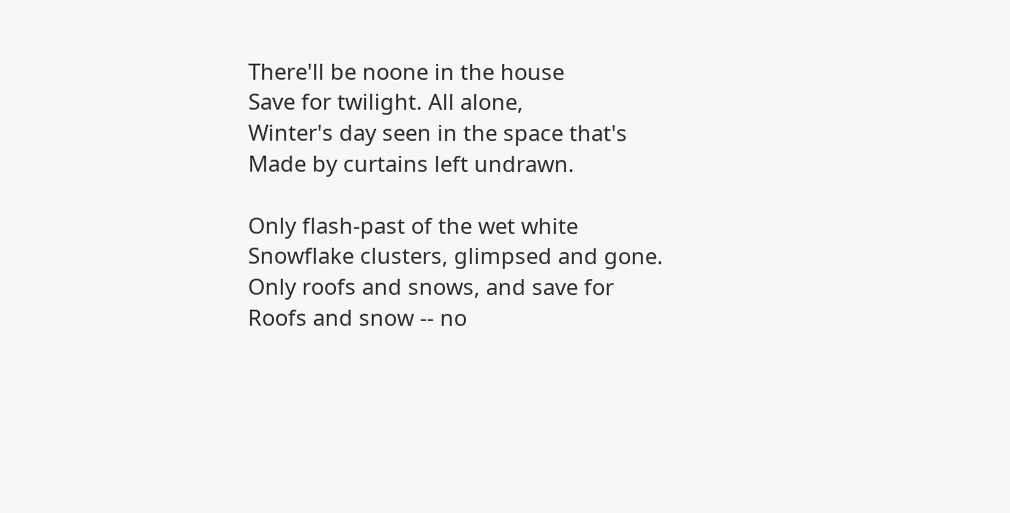There'll be noone in the house
Save for twilight. All alone,
Winter's day seen in the space that's
Made by curtains left undrawn.

Only flash-past of the wet white
Snowflake clusters, glimpsed and gone.
Only roofs and snows, and save for
Roofs and snow -- no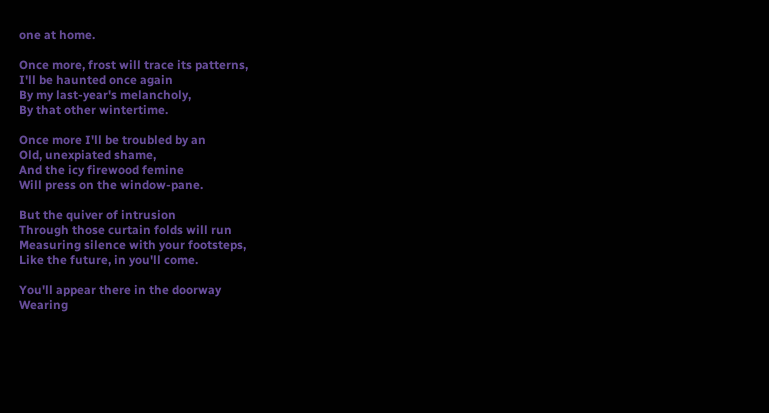one at home.

Once more, frost will trace its patterns,
I'll be haunted once again
By my last-year's melancholy,
By that other wintertime.

Once more I'll be troubled by an
Old, unexpiated shame,
And the icy firewood femine
Will press on the window-pane.

But the quiver of intrusion
Through those curtain folds will run
Measuring silence with your footsteps,
Like the future, in you'll come.

You'll appear there in the doorway
Wearing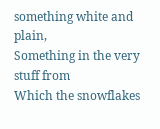something white and plain,
Something in the very stuff from
Which the snowflakes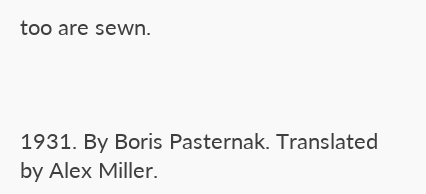too are sewn.



1931. By Boris Pasternak. Translated by Alex Miller.